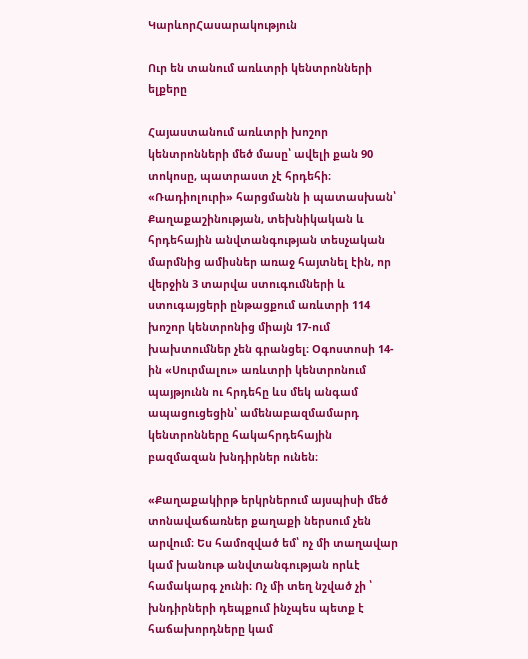ԿարևորՀասարակություն

Ուր են տանում առևտրի կենտրոնների ելքերը

Հայաստանում առևտրի խոշոր կենտրոնների մեծ մասը՝ ավելի քան 90 տոկոսը, պատրաստ չէ հրդեհի։ «Ռադիոլուրի» հարցմանն ի պատասխան՝ Քաղաքաշինության, տեխնիկական և հրդեհային անվտանգության տեսչական մարմնից ամիսներ առաջ հայտնել էին, որ վերջին 3 տարվա ստուգումների և ստուգայցերի ընթացքում առևտրի 114 խոշոր կենտրոնից միայն 17-ում խախտումներ չեն գրանցել։ Օգոստոսի 14-ին «Սուրմալու» առևտրի կենտրոնում պայթյունն ու հրդեհը ևս մեկ անգամ ապացուցեցին՝ ամենաբազմամարդ կենտրոնները հակահրդեհային բազմազան խնդիրներ ունեն։

«Քաղաքակիրթ երկրներում այսպիսի մեծ տոնավաճառներ քաղաքի ներսում չեն արվում։ Ես համոզված եմ՝ ոչ մի տաղավար կամ խանութ անվտանգության որևէ համակարգ չունի։ Ոչ մի տեղ նշված չի ՝ խնդիրների դեպքում ինչպես պետք է հաճախորդները կամ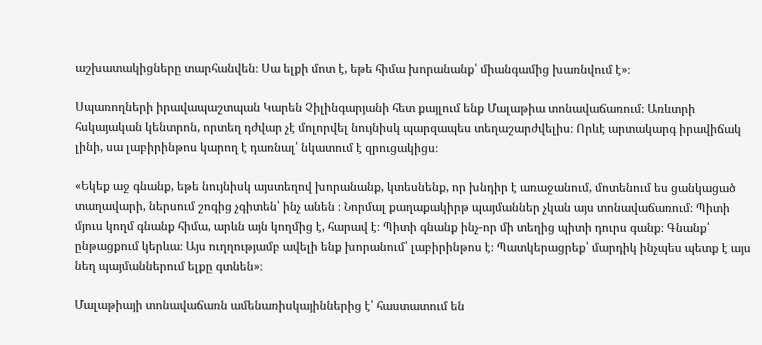աշխատակիցները տարհանվեն։ Սա ելքի մոտ է, եթե հիմա խորանանք՝ միանգամից խառնվում է»։

Սպառողների իրավապաշտպան Կարեն Չիլինգարյանի հետ քայլում ենք Մալաթիա տոնավաճառում։ Առևտրի հսկայական կենտրոն, որտեղ դժվար չէ մոլորվել նույնիսկ պարզապես տեղաշարժվելիս։ Որևէ արտակարգ իրավիճակ լինի, սա լաբիրինթոս կարող է դառնալ՝ նկատում է զրուցակիցս։

«Եկեք աջ գնանք, եթե նույնիսկ այստեղով խորանանք, կտեսնենք, որ խնդիր է առաջանում, մոտենում ես ցանկացած տաղավարի, ներսում շոգից չգիտեն՝ ինչ անեն ։ Նորմալ քաղաքակիրթ պայմաններ չկան այս տոնավաճառում։ Պիտի մյուս կողմ գնանք հիմա, արևն այն կողմից է, հարավ է։ Պիտի գնանք ինչ-որ մի տեղից պիտի դուրս գանք։ Գնանք՝ ընթացքում կերևա։ Այս ուղղությամբ ավելի ենք խորանում՝ լաբիրինթոս է։ Պատկերացրեք՝ մարդիկ ինչպես պետք է այս նեղ պայմաններում ելքը գտնեն»։

Մալաթիայի տոնավաճառն ամենառիսկայիններից է՝ հաստատում են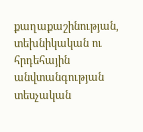քաղաքաշինության, տեխնիկական ու հրդեհային անվտանգության տեսչական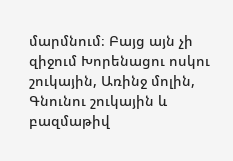մարմնում։ Բայց այն չի զիջում Խորենացու ոսկու շուկային, Առինջ մոլին, Գնունու շուկային և բազմաթիվ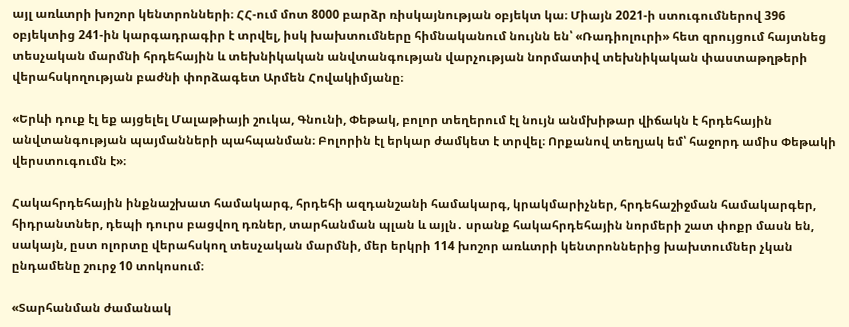այլ առևտրի խոշոր կենտրոնների։ ՀՀ-ում մոտ 8000 բարձր ռիսկայնության օբյեկտ կա։ Միայն 2021-ի ստուգումներով 396 օբյեկտից 241-ին կարգադրագիր է տրվել, իսկ խախտումները հիմնականում նույնն են՝ «Ռադիոլուրի» հետ զրույցում հայտնեց տեսչական մարմնի հրդեհային և տեխնիկական անվտանգության վարչության նորմատիվ տեխնիկական փաստաթղթերի վերահսկողության բաժնի փորձագետ Արմեն Հովակիմյանը։

«Երևի դուք էլ եք այցելել Մալաթիայի շուկա, Գնունի, Փեթակ, բոլոր տեղերում էլ նույն անմխիթար վիճակն է հրդեհային անվտանգության պայմանների պահպանման։ Բոլորին էլ երկար ժամկետ է տրվել։ Որքանով տեղյակ եմ՝ հաջորդ ամիս Փեթակի վերստուգումն է»։

Հակահրդեհային ինքնաշխատ համակարգ, հրդեհի ազդանշանի համակարգ, կրակմարիչներ, հրդեհաշիջման համակարգեր, հիդրանտներ, դեպի դուրս բացվող դռներ, տարհանման պլան և այլն․ սրանք հակահրդեհային նորմերի շատ փոքր մասն են, սակայն, ըստ ոլորտը վերահսկող տեսչական մարմնի, մեր երկրի 114 խոշոր առևտրի կենտրոններից խախտումներ չկան ընդամենը շուրջ 10 տոկոսում։

«Տարհանման ժամանակ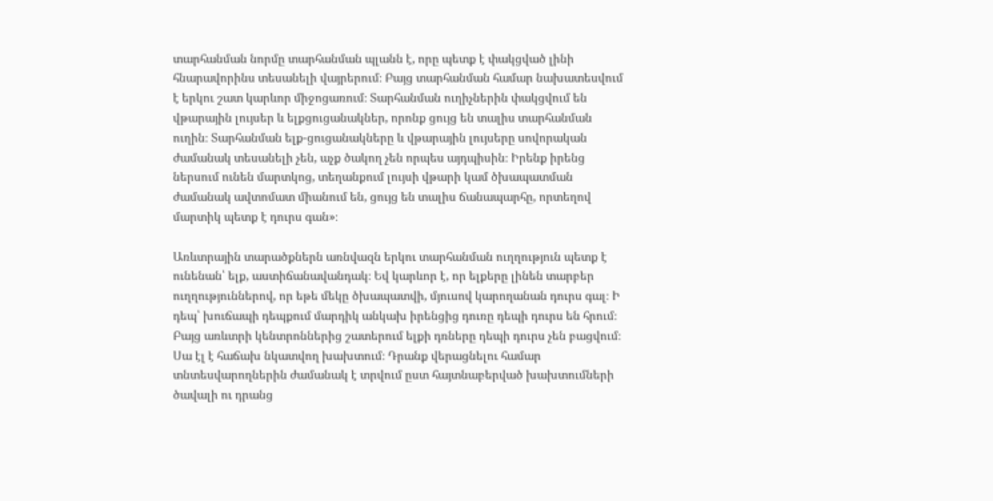տարհանման նորմը տարհանման պլանն է, որը պետք է փակցված լինի հնարավորինս տեսանելի վայրերում։ Բայց տարհանման համար նախատեսվում է երկու շատ կարևոր միջոցառում։ Տարհանման ուղիչներին փակցվում են վթարային լույսեր և ելքցուցանակներ, որոնք ցույց են տալիս տարհանման ուղին։ Տարհանման ելք-ցուցանակները և վթարային լույսերը սովորական ժամանակ տեսանելի չեն, աչք ծակող չեն որպես այդպիսին։ Իրենք իրենց ներսում ունեն մարտկոց, տեղանքում լույսի վթարի կամ ծխապատման ժամանակ ավտոմատ միանում են, ցույց են տալիս ճանապարհը, որտեղով մարտիկ պետք է դուրս գան»։

Առևտրային տարածքներն առնվազն երկու տարհանման ուղղություն պետք է ունենան՝ ելք, աստիճանավանդակ։ Եվ կարևոր է, որ ելքերը լինեն տարբեր ուղղություններով, որ եթե մեկը ծխապատվի, մյուսով կարողանան դուրս գալ։ Ի դեպ՝ խուճապի դեպքում մարդիկ անկախ իրենցից դուռը դեպի դուրս են հրում։ Բայց առևտրի կենտրոններից շատերում ելքի դռները դեպի դուրս չեն բացվում։ Սա էլ է հաճախ նկատվող խախտում։ Դրանք վերացնելու համար տնտեսվարողներին ժամանակ է տրվում ըստ հայտնաբերված խախտումների ծավալի ու դրանց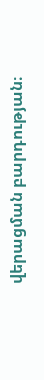վերացման բարդության։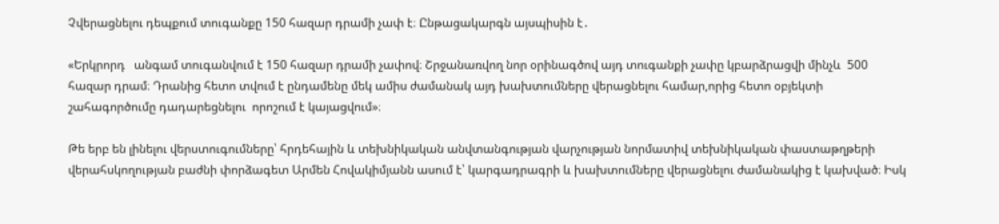Չվերացնելու դեպքում տուգանքը 150 հազար դրամի չափ է։ Ընթացակարգն այսպիսին է․

«Երկրորդ   անգամ տուգանվում է 150 հազար դրամի չափով։ Շրջանառվող նոր օրինագծով այդ տուգանքի չափը կբարձրացվի մինչև  500 հազար դրամ։ Դրանից հետո տվում է ընդամենը մեկ ամիս ժամանակ այդ խախտումները վերացնելու համար,որից հետո օբյեկտի շահագործումը դադարեցնելու  որոշում է կայացվում»։

Թե երբ են լինելու վերստուգումները՝ հրդեհային և տեխնիկական անվտանգության վարչության նորմատիվ տեխնիկական փաստաթղթերի վերահսկողության բաժնի փորձագետ Արմեն Հովակիմյանն ասում է՝ կարգադրագրի և խախտումները վերացնելու ժամանակից է կախված։ Իսկ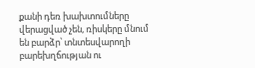քանի դեռ խախտումները վերացված չեն, ռիսկերը մնում են բարձր՝ տնտեսվարողի բարեխղճության ու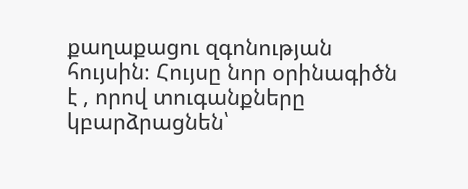քաղաքացու զգոնության հույսին։ Հույսը նոր օրինագիծն է , որով տուգանքները կբարձրացնեն՝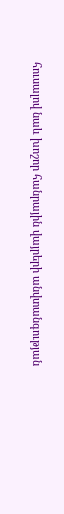հուսալով նաև խոշոր հանրային վայրերի անվտանգության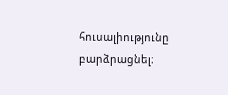հուսալիությունը բարձրացնել։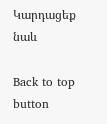Կարդացեք նաև

Back to top button